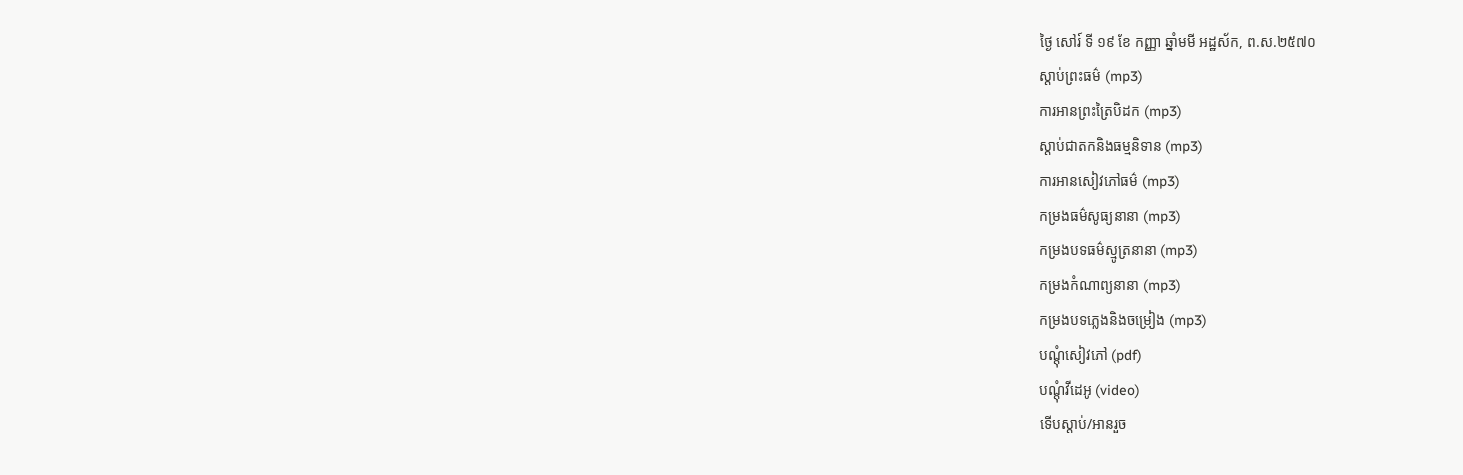ថ្ងៃ សៅរ៍ ទី ១៩ ខែ កញ្ញា ឆ្នាំមមី អដ្ឋស័ក, ព.ស.២៥៧០
ស្តាប់ព្រះធម៌ (mp3)
ការអានព្រះត្រៃបិដក (mp3)
ស្តាប់ជាតកនិងធម្មនិទាន (mp3)
ការអានសៀវភៅធម៌ (mp3)
កម្រងធម៌សូធ្យនានា (mp3)
កម្រងបទធម៌ស្មូត្រនានា (mp3)
កម្រងកំណាព្យនានា (mp3)
កម្រងបទភ្លេងនិងចម្រៀង (mp3)
បណ្តុំសៀវភៅ (pdf)
បណ្តុំវីដេអូ (video)
ទើបស្តាប់/អានរួច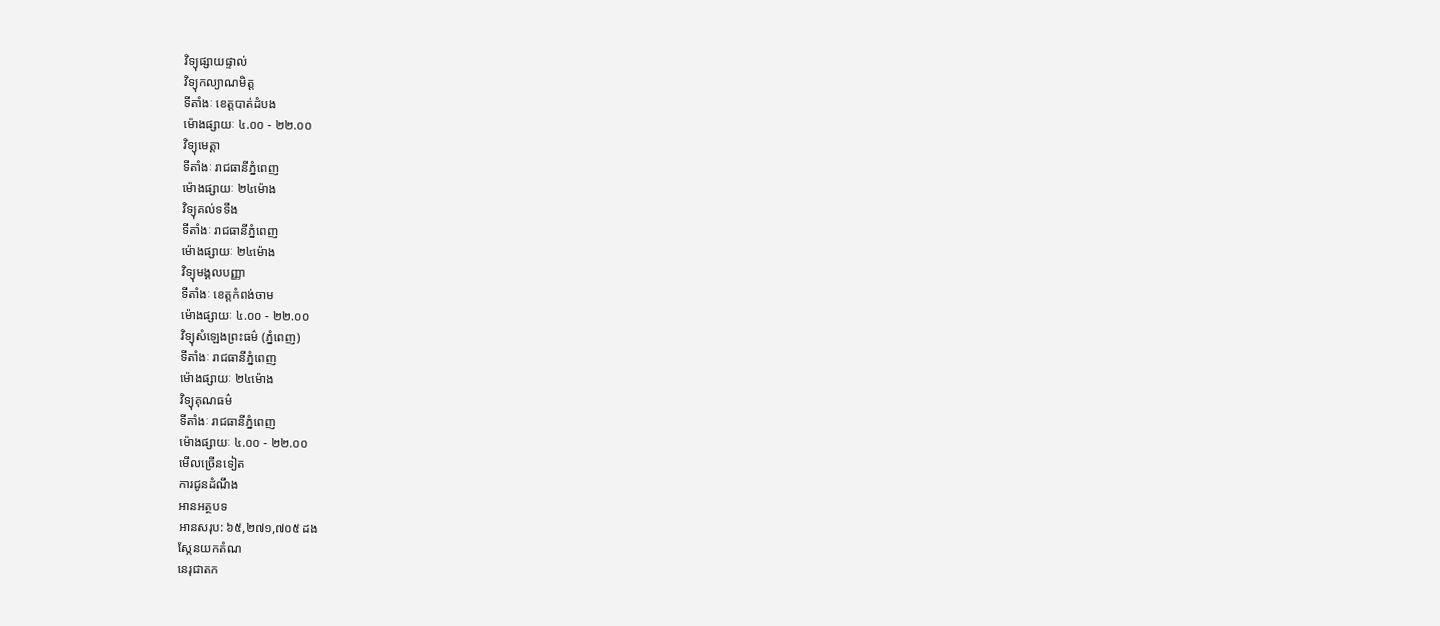វិទ្យុផ្សាយផ្ទាល់
វិទ្យុកល្យាណមិត្ត
ទីតាំងៈ ខេត្តបាត់ដំបង
ម៉ោងផ្សាយៈ ៤.០០ - ២២.០០
វិទ្យុមេត្តា
ទីតាំងៈ រាជធានីភ្នំពេញ
ម៉ោងផ្សាយៈ ២៤ម៉ោង
វិទ្យុគល់ទទឹង
ទីតាំងៈ រាជធានីភ្នំពេញ
ម៉ោងផ្សាយៈ ២៤ម៉ោង
វិទ្យុមង្គលបញ្ញា
ទីតាំងៈ ខេត្តកំពង់ចាម
ម៉ោងផ្សាយៈ ៤.០០ - ២២.០០
វិទ្យុសំឡេងព្រះធម៌ (ភ្នំពេញ)
ទីតាំងៈ រាជធានីភ្នំពេញ
ម៉ោងផ្សាយៈ ២៤ម៉ោង
វិទ្យុគុណធម៌
ទីតាំងៈ រាជធានីភ្នំពេញ
ម៉ោងផ្សាយៈ ៤.០០ - ២២.០០
មើលច្រើនទៀត
ការជូនដំណឹង
អានអត្ថបទ
អានសរុប: ៦៥,២៧១,៧០៥ ដង
ស្កែនយកតំណ
នេរុជាតក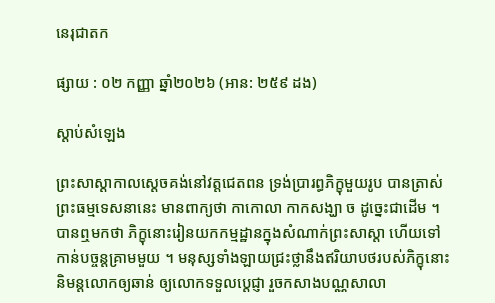នេរុជាតក

ផ្សាយ : ០២ កញ្ញា ឆ្នាំ២០២៦ (អាន: ២៥៩ ដង)

ស្តាប់សំឡេង

ព្រះសាស្ដាកាលស្ដេចគង់នៅវត្តជេតពន ទ្រង់ប្រារព្ធភិក្ខុមួយរូប បានត្រាស់ព្រះធម្មទេសនានេះ មានពាក្យថា កាកោលា កាកសង្ឃា ច ដូច្នេះជាដើម ។ បានឮមកថា ភិក្ខុនោះរៀនយកកម្មដ្ឋានក្នុងសំណាក់ព្រះសាស្ដា ហើយទៅកាន់បច្ចន្តគ្រាមមួយ ។ មនុស្សទាំងឡាយជ្រះថ្លានឹងឥរិយាបថរបស់ភិក្ខុនោះ និមន្តលោកឲ្យឆាន់ ឲ្យលោកទទួលប្ដេជ្ញា រួចកសាងបណ្ណសាលា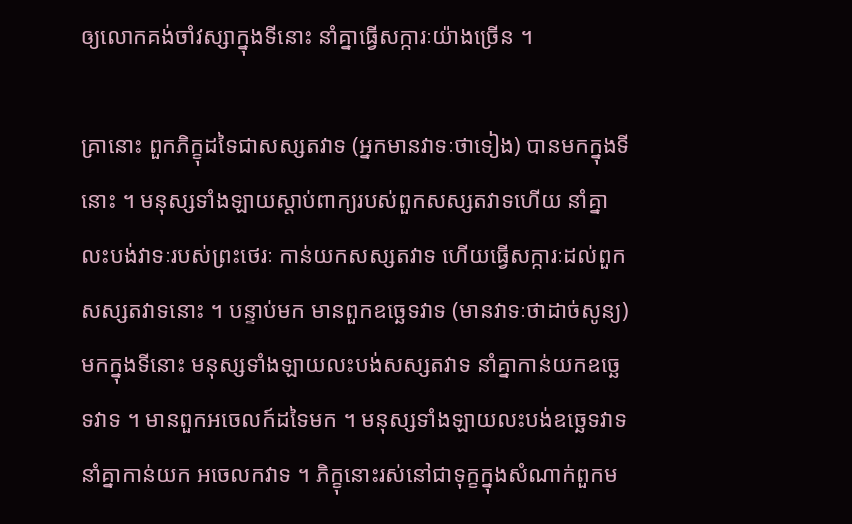ឲ្យលោកគង់ចាំវស្សាក្នុងទីនោះ នាំគ្នាធ្វើសក្ការៈយ៉ាងច្រើន ។

គ្រានោះ ពួកភិក្ខុដទៃជាសស្សតវាទ (អ្នកមានវាទៈថាទៀង) បានមកក្នុងទីនោះ ។ មនុស្សទាំងឡាយស្ដាប់ពាក្យរបស់ពួកសស្សតវាទហើយ នាំគ្នាលះបង់វាទៈរបស់ព្រះថេរៈ កាន់យកសស្សតវាទ ហើយធ្វើសក្ការៈដល់ពួកសស្សតវាទនោះ ។ បន្ទាប់មក មានពួកឧច្ឆេទវាទ (មានវាទៈថាដាច់សូន្យ) មកក្នុងទីនោះ មនុស្សទាំងឡាយលះបង់សស្សតវាទ នាំគ្នាកាន់យកឧច្ឆេទវាទ ។ មានពួកអចេលក៍ដទៃមក ។ មនុស្សទាំងឡាយលះបង់ឧច្ឆេទវាទ នាំគ្នាកាន់យក អចេលកវាទ ។ ភិក្ខុនោះរស់នៅជាទុក្ខក្នុងសំណាក់ពួកម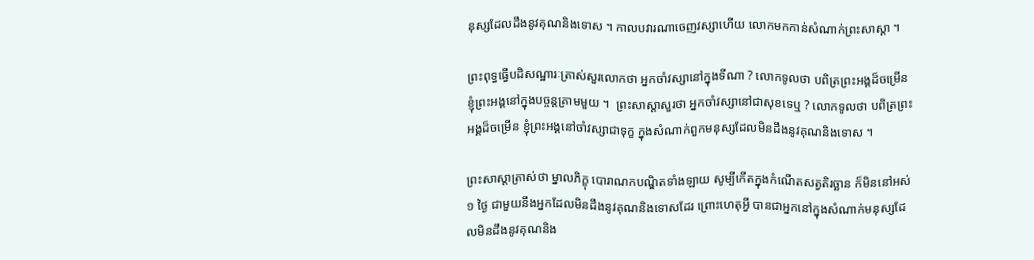នុស្សដែលដឹងនូវគុណនិងទោស ។ កាលបវារណាចេញវស្សាហើយ លោកមកកាន់សំណាក់ព្រះសាស្ដា ។

ព្រះពុទ្ធធ្វើបដិសណ្ឋារៈត្រាស់សួរលោកថា អ្នកចាំវស្សានៅក្នុងទីណា ? លោកទូលថា បពិត្រព្រះអង្គដ៏ចម្រើន ខ្ញុំព្រះអង្គនៅក្នុងបច្ចន្តគ្រាមមួយ ។  ព្រះសាស្ដាសួរថា អ្នកចាំវស្សានៅជាសុខទេឬ ? លោកទូលថា បពិត្រព្រះអង្គដ៏ចម្រើន ខ្ញុំព្រះអង្គនៅចាំវស្សាជាទុក្ខ ក្នុងសំណាក់ពួកមនុស្សដែលមិនដឹងនូវគុណនិងទោស ។

ព្រះសាស្ដាត្រាស់ថា ម្នាលភិក្ខុ បោរាណកបណ្ឌិតទាំងឡាយ សូម្បីកើតក្នុងកំណើតសត្វតិរច្ឆាន ក៏មិននៅអស់ ១ ថ្ងៃ ជាមួយនឹងអ្នកដែលមិនដឹងនូវគុណនិងទោសដែរ ព្រោះហេតុអ្វី បានជាអ្នកនៅក្នុងសំណាក់មនុស្សដែលមិនដឹងនូវគុណនិង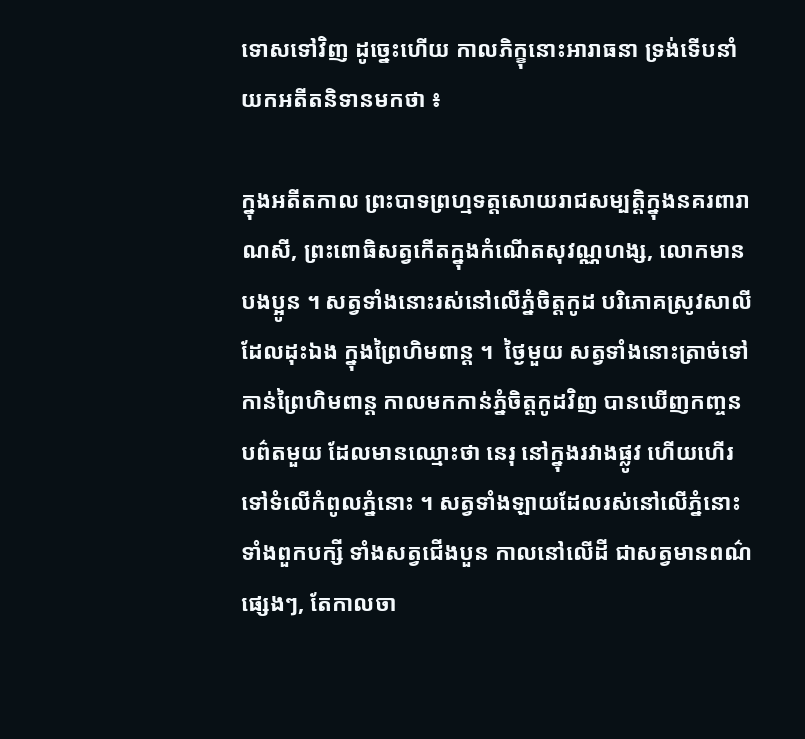ទោសទៅវិញ ដូច្នេះហើយ កាលភិក្ខុនោះអារាធនា ទ្រង់ទើបនាំយកអតីតនិទានមកថា ៖

ក្នុងអតីតកាល ព្រះបាទព្រហ្មទត្តសោយរាជសម្បត្តិក្នុងនគរពារាណសី, ព្រះពោធិសត្វកើតក្នុងកំណើតសុវណ្ណហង្ស, លោកមានបងប្អូន ។ សត្វទាំងនោះរស់នៅលើភ្នំចិត្តកូដ បរិភោគស្រូវសាលីដែលដុះឯង ក្នុងព្រៃហិមពាន្ត ។  ថ្ងៃមួយ សត្វទាំងនោះត្រាច់ទៅកាន់ព្រៃហិមពាន្ត កាលមកកាន់ភ្នំចិត្តកូដវិញ បានឃើញកញ្ចនបព៌តមួយ ដែលមានឈ្មោះថា នេរុ នៅក្នុងរវាងផ្លូវ ហើយហើរទៅទំលើកំពូលភ្នំនោះ ។ សត្វទាំងឡាយដែលរស់នៅលើភ្នំនោះ ទាំងពួកបក្សី ទាំងសត្វជើងបួន កាលនៅលើដី ជាសត្វមានពណ៌ផ្សេងៗ, តែកាលចា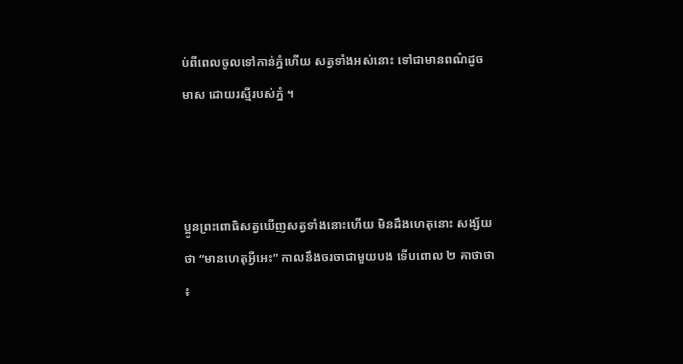ប់ពីពេលចូលទៅកាន់ភ្នំហើយ សត្វទាំងអស់នោះ ទៅជាមានពណ៌ដូចមាស ដោយរស្មីរបស់ភ្នំ ។



ប្អូនព្រះពោធិសត្វឃើញសត្វទាំងនោះហើយ មិនដឹងហេតុនោះ សង្ស័យថា “មានហេតុអ្វីអេះ” កាលនឹងចរចាជាមួយបង ទើបពោល ២ គាថាថា ៖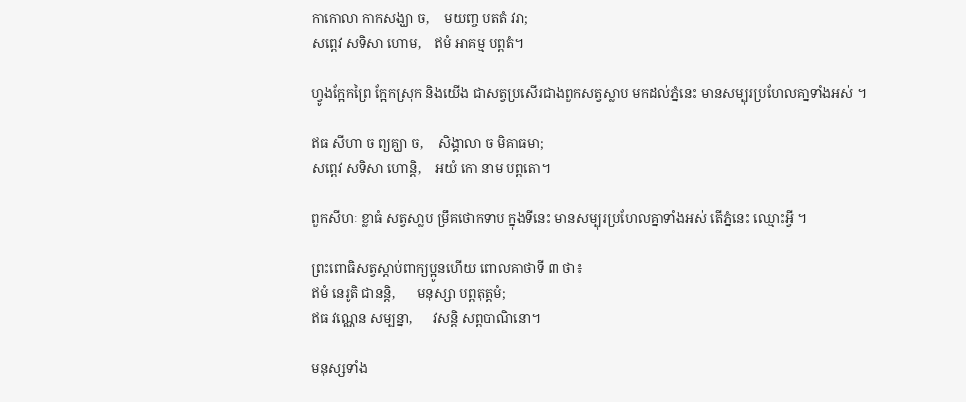កាកោលា កាកសង្ឃា ច,    មយញ្ច បតតំ វរា;
សព្ពេវ សទិសា ហោម,    ឥមំ អាគម្ម បព្ពតំ។

ហ្វូងក្អែកព្រៃ ក្អែកស្រុក និងយើង ជាសត្វប្រសើរជាងពួកសត្វស្លាប មកដល់ភ្នំនេះ មានសម្បុរប្រហែលគា្នទាំងអស់ ។

ឥធ សីហា ច ព្យគ្ឃា ច,    សិង្គាលា ច មិគាធមា;
សព្ពេវ សទិសា ហោន្តិ,    អយំ កោ នាម បព្ពតោ។

ពួកសីហៈ ខ្លាធំ សត្វសា្លប ម្រឹគថោកទាប ក្នុងទីនេះ មានសម្បុរប្រហែលគ្នាទាំងអស់ តើភ្នំនេះ ឈ្មោះអ្វី ។

ព្រះពោធិសត្វស្ដាប់ពាក្យប្អូនហើយ ពោលគាថាទី ៣ ថា៖
ឥមំ នេរូតិ ជានន្តិ,      មនុស្សា បព្ពតុត្តមំ;
ឥធ វណ្ណេន សម្បន្នា,      វសន្តិ សព្ពបាណិនោ។

មនុស្សទាំង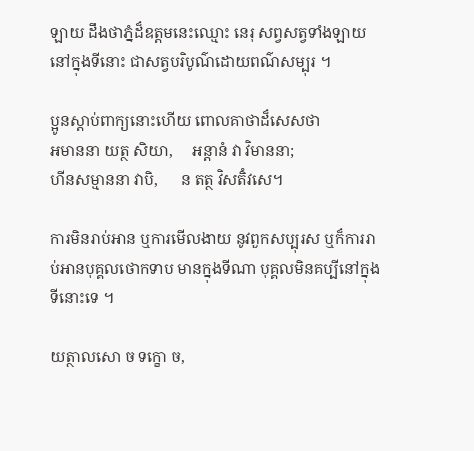ឡាយ ដឹងថាភ្នំដ៏ឧត្តមនេះឈ្មោះ នេរុ សព្វសត្វទាំងឡាយ នៅក្នុងទីនោះ ជាសត្វបរិបូណ៌ដោយពណ៌សម្បុរ ។

ប្អូនស្ដាប់ពាក្យនោះហើយ ពោលគាថាដ៏សេសថា
អមាននា យត្ថ សិយា,     អន្តានំ វា វិមាននា;
ហីនសម្មាននា វាបិ,      ន តត្ថ វិសតិំវសេ។

ការមិនរាប់អាន ឬការមើលងាយ នូវពួកសប្បុរស ឬក៏ការរាប់អានបុគ្គលថោកទាប មានក្នុងទីណា បុគ្គលមិនគប្បីនៅក្នុងទីនោះទេ ។

យត្ថាលសោ ច ទក្ខោ ច,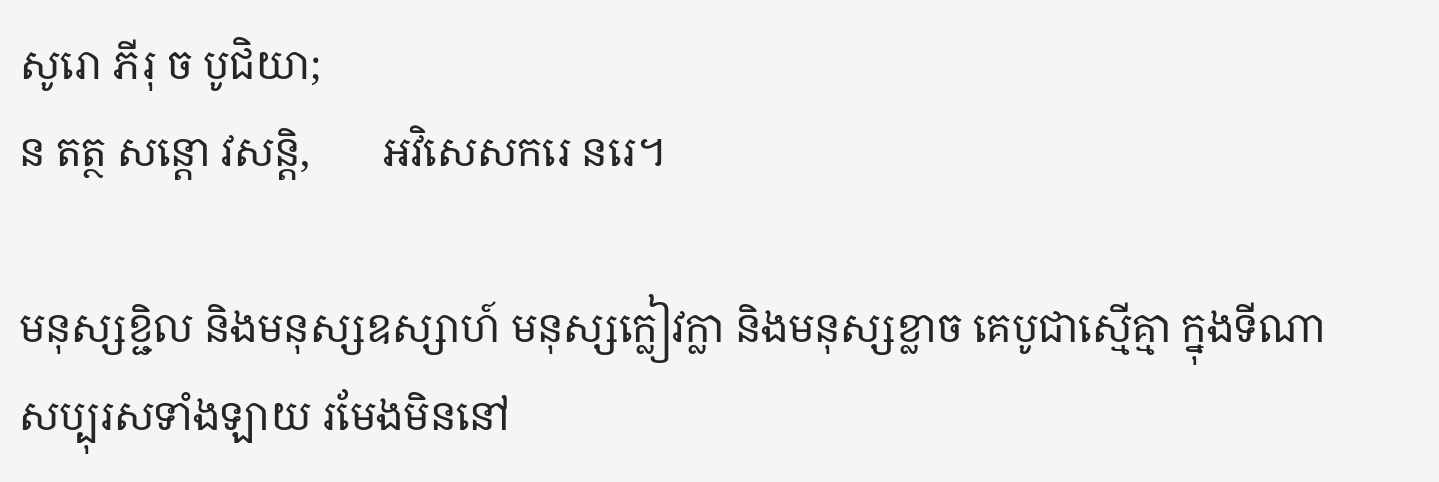សូរោ ភីរុ ច បូជិយា;
ន តត្ថ សន្តោ វសន្តិ,       អវិសេសករេ នរេ។

មនុស្សខ្ជិល និងមនុស្សឧស្សាហ៍ មនុស្សក្លៀវក្លា និងមនុស្សខ្លាច គេបូជាស្មើគ្មា ក្នុងទីណា សប្បុរសទាំងឡាយ រមែងមិននៅ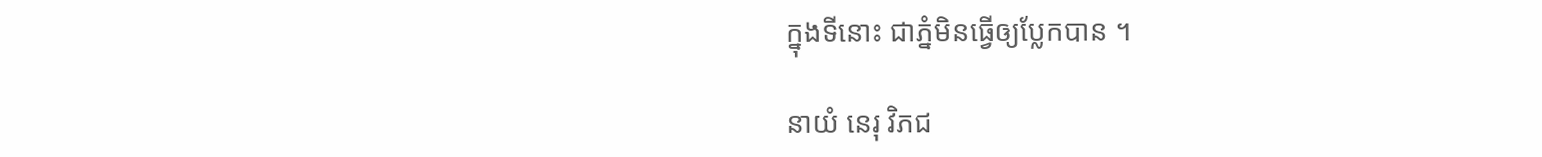ក្នុងទីនោះ ជាភ្នំមិនធ្វើឲ្យប្លែកបាន ។

នាយំ នេរុ វិភជ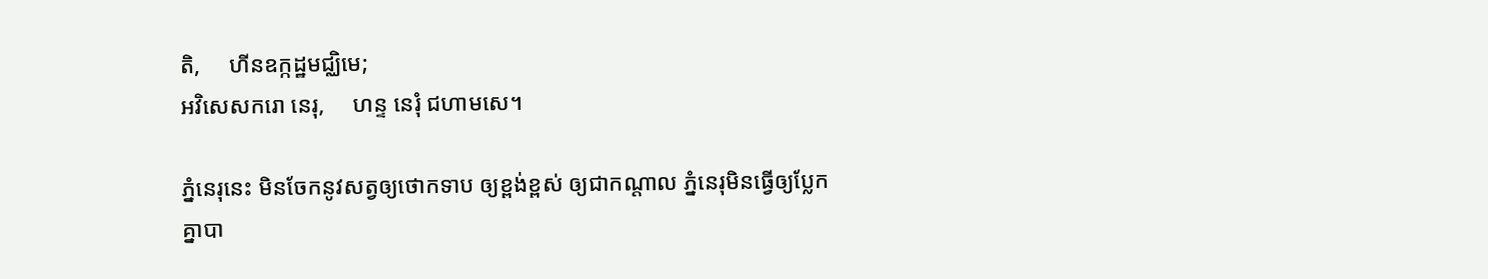តិ,     ហីនឧក្កដ្ឋមជ្ឈិមេ;
អវិសេសករោ នេរុ,     ហន្ទ នេរុំ ជហាមសេ។

ភ្នំនេរុនេះ មិនចែកនូវសត្វឲ្យថោកទាប ឲ្យខ្ពង់ខ្ពស់ ឲ្យជាកណ្តាល ភ្នំនេរុមិនធ្វើឲ្យប្លែកគ្នាបា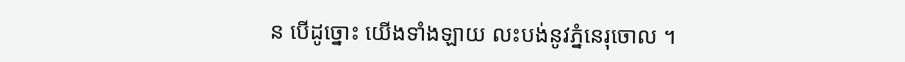ន បើដូច្នោះ យើងទាំងឡាយ លះបង់នូវភ្នំនេរុចោល ។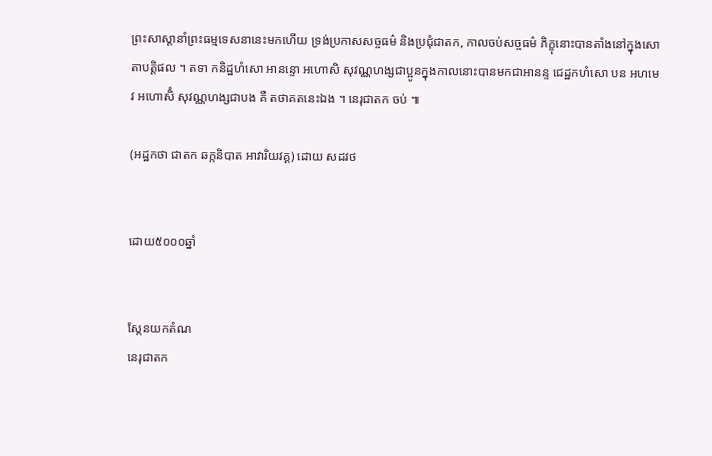ព្រះសាស្ដានាំព្រះធម្មទេសនានេះមកហើយ ទ្រង់ប្រកាសសច្ចធម៌ និងប្រជុំជាតក, កាលចប់សច្ចធម៌ ភិក្ខុនោះបានតាំងនៅក្នុងសោតាបត្តិផល ។ តទា កនិដ្ឋហំសោ អានន្ទោ អហោសិ សុវណ្ណហង្សជាប្អូនក្នុងកាលនោះបានមកជាអានន្ទ ជេដ្ឋកហំសោ បន អហមេវ អហោសិំ សុវណ្ណហង្សជាបង គឺ តថាគតនេះឯង ។ នេរុជាតក ចប់ ៕

(អដ្ឋកថា ជាតក ឆក្កនិបាត អាវារិយវគ្គ) ដោយ សដវថ


ដោយ៥០០០ឆ្នាំ


ស្កែនយកតំណ
នេរុជាតក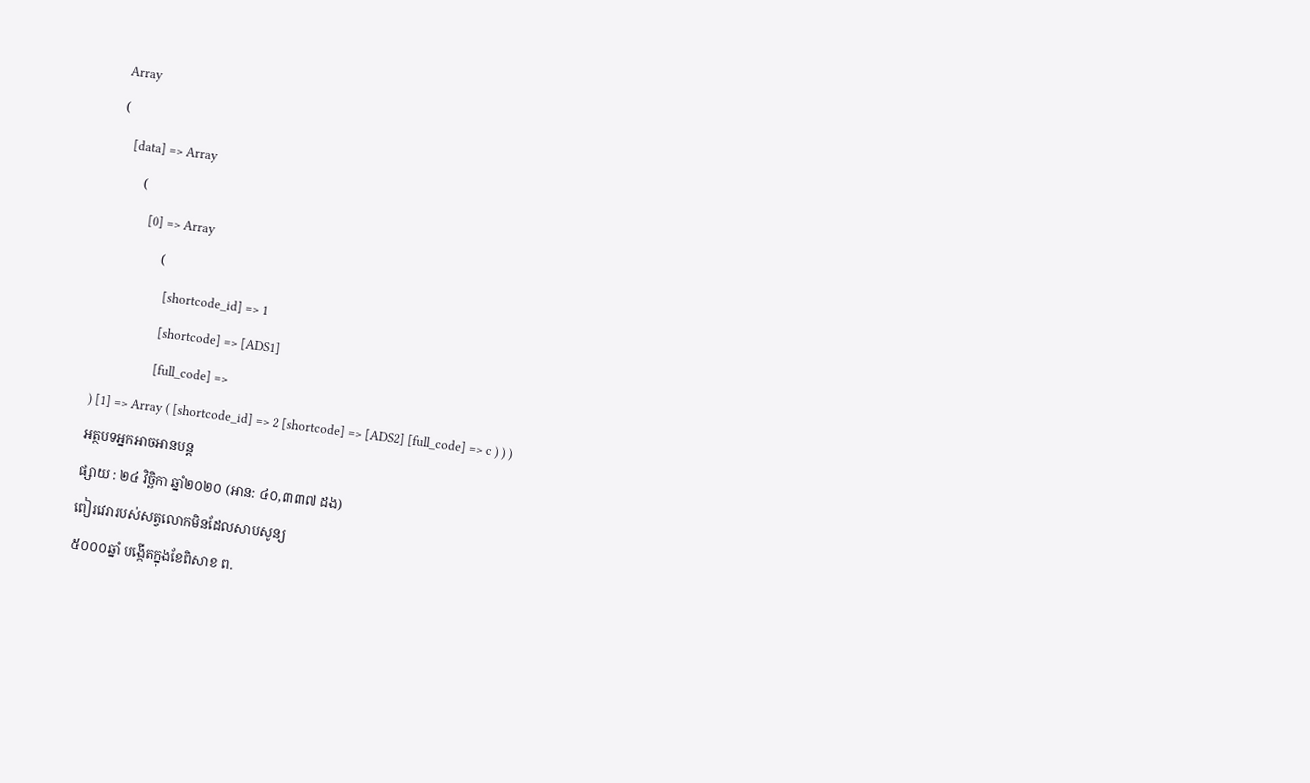Array
(
    [data] => Array
        (
            [0] => Array
                (
                    [shortcode_id] => 1
                    [shortcode] => [ADS1]
                    [full_code] =>
) [1] => Array ( [shortcode_id] => 2 [shortcode] => [ADS2] [full_code] => c ) ) )
អត្ថបទអ្នកអាចអានបន្ត
ផ្សាយ : ២៤ វិច្ឆិកា ឆ្នាំ២០២០ (អាន: ៤០,៣៣៧ ដង)
ពៀរវេរារបស់សត្វលោកមិនដែលសាបសូន្យ
៥០០០ឆ្នាំ បង្កើតក្នុងខែពិសាខ ព.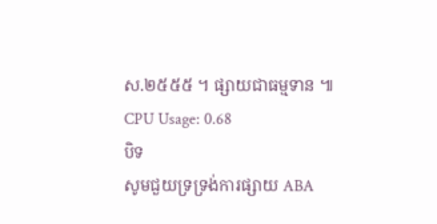ស.២៥៥៥ ។ ផ្សាយជាធម្មទាន ៕
CPU Usage: 0.68
បិទ
សូមជួយទ្រទ្រង់ការផ្សាយ ABA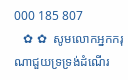000 185 807
   ✿ ✿  សូមលោកអ្នកករុណាជួយទ្រទ្រង់ដំណើរ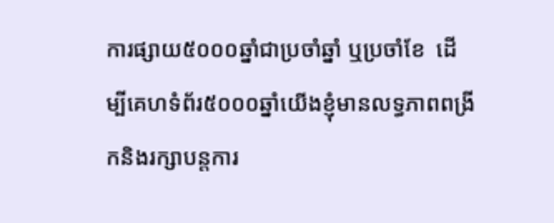ការផ្សាយ៥០០០ឆ្នាំជាប្រចាំឆ្នាំ ឬប្រចាំខែ  ដើម្បីគេហទំព័រ៥០០០ឆ្នាំយើងខ្ញុំមានលទ្ធភាពពង្រីកនិងរក្សាបន្តការ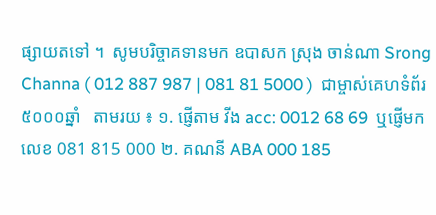ផ្សាយតទៅ ។  សូមបរិច្ចាគទានមក ឧបាសក ស្រុង ចាន់ណា Srong Channa ( 012 887 987 | 081 81 5000 )  ជាម្ចាស់គេហទំព័រ៥០០០ឆ្នាំ   តាមរយ ៖ ១. ផ្ញើតាម វីង acc: 0012 68 69  ឬផ្ញើមកលេខ 081 815 000 ២. គណនី ABA 000 185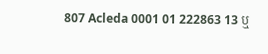807 Acleda 0001 01 222863 13 ឬ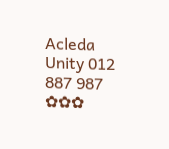Acleda Unity 012 887 987  ✿✿✿